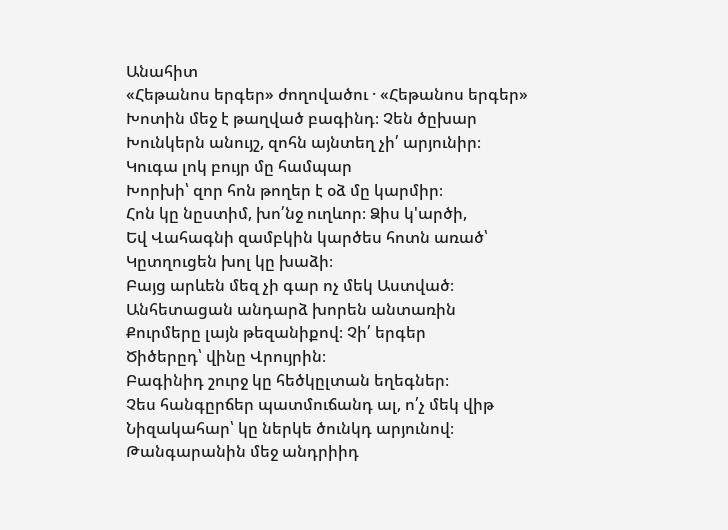Անահիտ
«Հեթանոս երգեր» ժողովածու · «Հեթանոս երգեր»
Խոտին մեջ է թաղված բագինդ։ Չեն ծըխար
Խունկերն անույշ, զոհն այնտեղ չի՛ արյունիր։
Կուգա լոկ բույր մը համպար
Խորխի՝ զոր հոն թողեր է օձ մը կարմիր։
Հոն կը նըստիմ, խո՛նջ ուղևոր։ Ձիս կ'արծի,
Եվ Վահագնի զամբկին կարծես հոտն առած՝
Կըտղուցեն խոլ կը խաձի։
Բայց արևեն մեզ չի գար ոչ մեկ Աստված։
Անհետացան անդարձ խորեն անտառին
Քուրմերը լայն թեզանիքով։ Չի՛ երգեր
Ծիծերըդ՝ վինը Վրույրին։
Բագինիդ շուրջ կը հեծկըլտան եղեգներ։
Չես հանգըրճեր պատմուճանդ ալ, ո՛չ մեկ վիթ
Նիզակահար՝ կը ներկե ծունկդ արյունով։
Թանգարանին մեջ անդրիիդ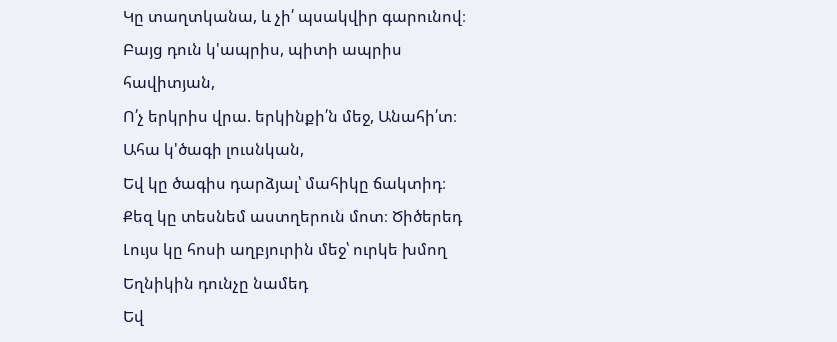Կը տաղտկանա, և չի՛ պսակվիր գարունով։
Բայց դուն կ'ապրիս, պիտի ապրիս հավիտյան,
Ո՛չ երկրիս վրա. երկինքի՛ն մեջ, Անահի՛տ։
Ահա կ'ծագի լուսնկան,
Եվ կը ծագիս դարձյալ՝ մահիկը ճակտիդ։
Քեզ կը տեսնեմ աստղերուն մոտ։ Ծիծերեդ
Լույս կը հոսի աղբյուրին մեջ՝ ուրկե խմող
Եղնիկին դունչը նամեդ
Եվ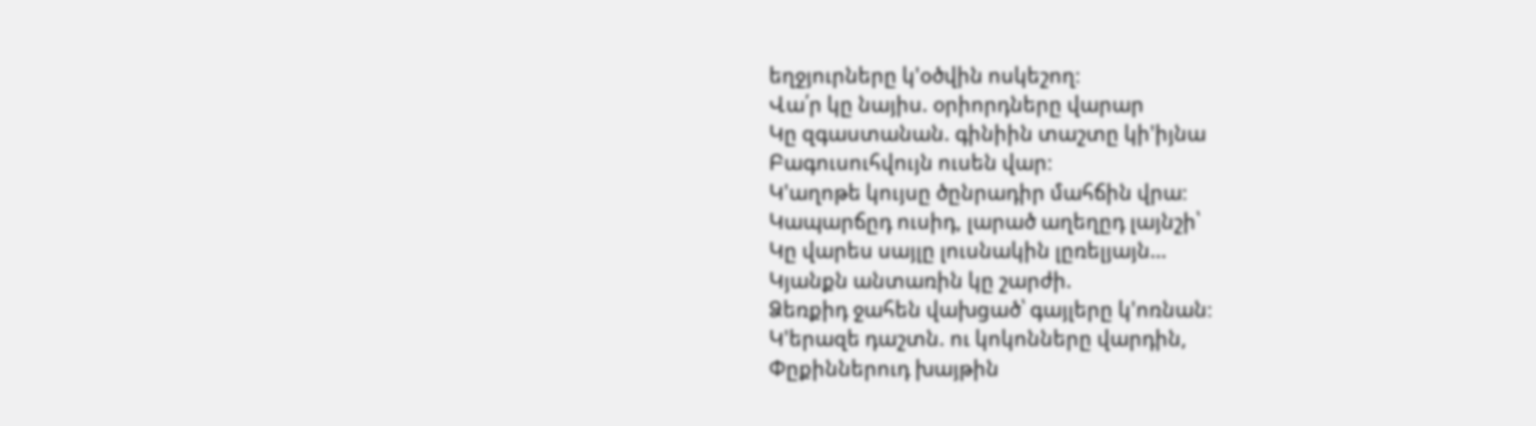եղջյուրները կ'օծվին ոսկեշող։
Վա՛ր կը նայիս. օրիորդները վարար
Կը զգաստանան. գինիին տաշտը կի'իյնա
Բագուսուհվույն ուսեն վար։
Կ'աղոթե կույսը ծընրադիր մահճին վրա։
Կապարճըդ ուսիդ, լարած աղեղըդ լայնշի՝
Կը վարես սայլը լուսնակին լըռելյայն…
Կյանքն անտառին կը շարժի.
Ձեռքիդ ջահեն վախցած՝ գայլերը կ'ոռնան։
Կ'երազե դաշտն. ու կոկոնները վարդին,
Փըքիններուդ խայթին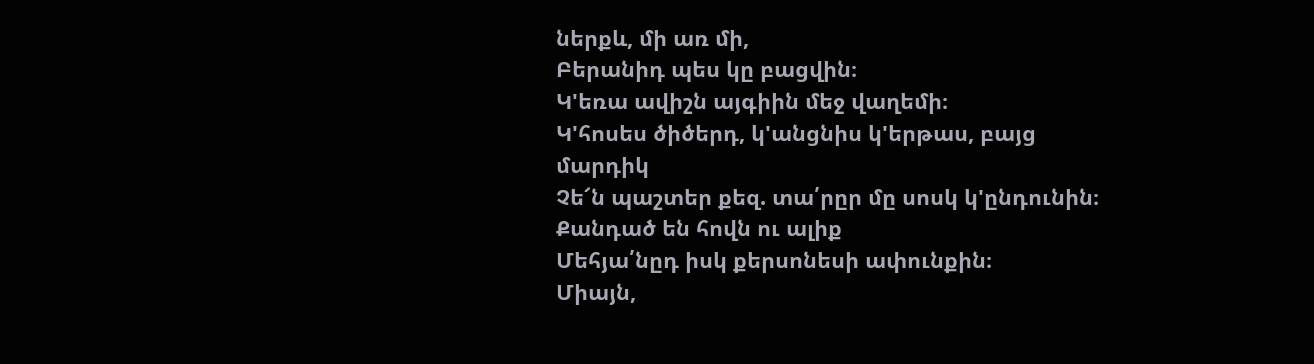ներքև, մի առ մի,
Բերանիդ պես կը բացվին։
Կ'եռա ավիշն այգիին մեջ վաղեմի։
Կ'հոսես ծիծերդ, կ'անցնիս կ'երթաս, բայց մարդիկ
Չե՜ն պաշտեր քեզ. տա՛րըր մը սոսկ կ'ընդունին։
Քանդած են հովն ու ալիք
Մեհյա՛նըդ իսկ քերսոնեսի ափունքին։
Միայն,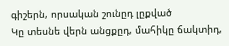գիշերն, որսական շունըդ լըքված
Կը տեսնե վերն անցքըդ, մահիկը ճակտիդ,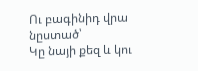Ու բագինիդ վրա նըստած՝
Կը նայի քեզ և կու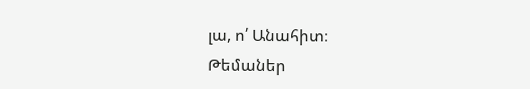լա, ո՛ Անահիտ։
Թեմաներ